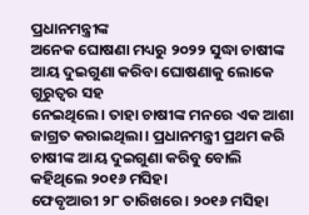ପ୍ରଧାନମନ୍ତ୍ରୀଙ୍କ
ଅନେକ ଘୋଷଣା ମଧ୍ୟରୁ ୨୦୨୨ ସୁଦ୍ଧା ଚାଷୀଙ୍କ ଆୟ ଦୁଇଗୁଣା କରିବା ଘୋଷଣାକୁ ଲୋକେ ଗୁରୁତ୍ୱର ସହ
ନେଇଥିଲେ। ତାହା ଚାଷୀଙ୍କ ମନରେ ଏକ ଆଶା ଜାଗ୍ରତ କରାଇଥିଲା। ପ୍ରଧାନମନ୍ତ୍ରୀ ପ୍ରଥମ କରି ଚାଷୀଙ୍କ ଆୟ ଦୁଇଗୁଣା କରିବୁ ବୋଲି କହିଥିଲେ ୨୦୧୬ ମସିହା
ଫେବୃଆରୀ ୨୮ ତାରିଖରେ। ୨୦୧୬ ମସିହା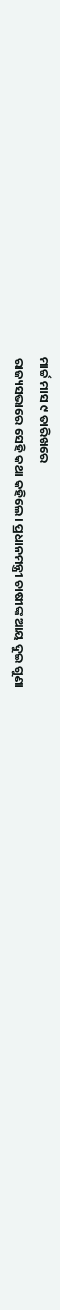ମାର୍ଚ୍ଚ ମାସ ୯ ତାରିଖରେ
ରାଜ୍ୟସଭାରେ ସେହି କଥା କହିଲେ। ପ୍ରଧାନମନ୍ତ୍ରୀ ଚାଷୀଙ୍କ ଆୟ ଦୁଇ ଗୁଣା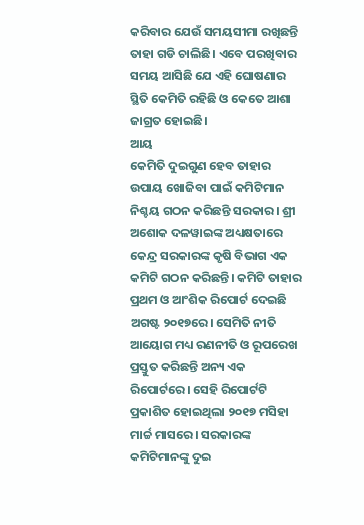କରିବାର ଯେଉଁ ସମୟସୀମା ରଖିଛନ୍ତି ତାହା ଗଡି ଚାଲିଛି। ଏବେ ପରଖିବାର ସମୟ ଆସିଛି ଯେ ଏହି ଘୋଷଣାର ସ୍ଥିତି କେମିତି ରହିଛି ଓ କେତେ ଆଶା ଜାଗ୍ରତ ହୋଇଛି।
ଆୟ
କେମିତି ଦୁଇଗୁଣ ହେବ ତାହାର ଉପାୟ ଖୋଜିବା ପାଇଁ କମିଟିମାନ ନିଶ୍ଚୟ ଗଠନ କରିଛନ୍ତି ସରକାର। ଶ୍ରୀ ଅଶୋକ ଦଳୱାଇଙ୍କ ଅଧ୍ୟକ୍ଷତାରେ କେନ୍ଦ୍ର ସରକାରଙ୍କ କୃଷି ବିଭାଗ ଏକ କମିଟି ଗଠନ କରିଛନ୍ତି। କମିଟି ତାହାର ପ୍ରଥମ ଓ ଆଂଶିକ ରିପୋର୍ଟ ଦେଇଛି ଅଗଷ୍ଟ ୨୦୧୭ରେ। ସେମିତି ନୀତି ଆୟୋଗ ମଧ୍ୟ ରଣନୀତି ଓ ରୂପରେଖ ପ୍ରସ୍ତୁତ କରିଛନ୍ତି ଅନ୍ୟ ଏକ ରିପୋର୍ଟରେ। ସେହି ରିପୋର୍ଟଟି ପ୍ରକାଶିତ ହୋଇଥିଲା ୨୦୧୭ ମସିହା ମାର୍ଚ୍ଚ ମାସରେ। ସରକାରଙ୍କ କମିଟିମାନଙ୍କୁ ଦୁଇ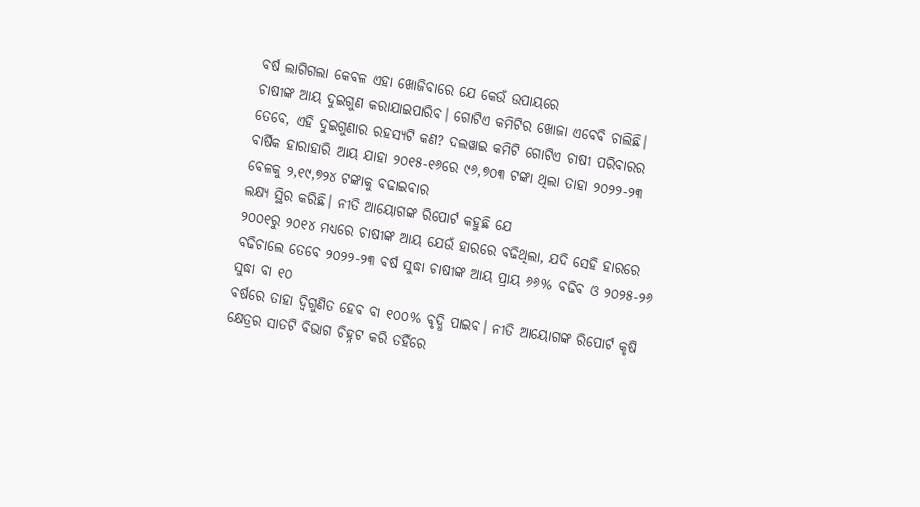ବର୍ଷ ଲାଗିଗଲା କେବଳ ଏହା ଖୋଜିବାରେ ଯେ କେଉଁ ଉପାୟରେ
ଚାଷୀଙ୍କ ଆୟ ଦୁଇଗୁଣ କରାଯାଇପାରିବ। ଗୋଟିଏ କମିଟିର ଖୋଜା ଏବେବି ଚାଲିଛି।
ତେବେ, ଏହି ଦୁଇଗୁଣାର ରହସ୍ୟଟି କଣ? ଦଲୱାଇ କମିଟି ଗୋଟିଏ ଚାଷୀ ପରିବାରର
ବାର୍ଷିକ ହାରାହାରି ଆୟ ଯାହା ୨୦୧୫-୧୬ରେ ୯୬,୭୦୩ ଟଙ୍କା ଥିଲା ତାହା ୨୦୨୨-୨୩ ବେଳକୁ ୨,୧୯,୭୨୪ ଟଙ୍କାକୁ ବଢାଇବାର
ଲକ୍ଷ୍ୟ ସ୍ଥିର କରିଛି। ନୀତି ଆୟୋଗଙ୍କ ରିପୋର୍ଟ କହୁଛି ଯେ
୨୦୦୧ରୁ ୨୦୧୪ ମଧ୍ୟରେ ଚାଷୀଙ୍କ ଆୟ ଯେଉଁ ହାରରେ ବଢିଥିଲା, ଯଦି ସେହି ହାରରେ ବଢିଚାଲେ ତେବେ ୨୦୨୨-୨୩ ବର୍ଷ ସୁଦ୍ଧା ଚାଷୀଙ୍କ ଆୟ ପ୍ରାୟ ୬୬% ବଢିବ ଓ ୨୦୨୫-୨୬ ସୁଦ୍ଧା ବା ୧୦
ବର୍ଷରେ ତାହା ଦ୍ଵିଗୁଣିତ ହେବ ବା ୧୦୦% ବୃଦ୍ଧି ପାଇବ। ନୀତି ଆୟୋଗଙ୍କ ରିପୋର୍ଟ କୃଷି
କ୍ଷେତ୍ରର ସାତଟି ବିଭାଗ ଚିହ୍ନଟ କରି ତହିଁରେ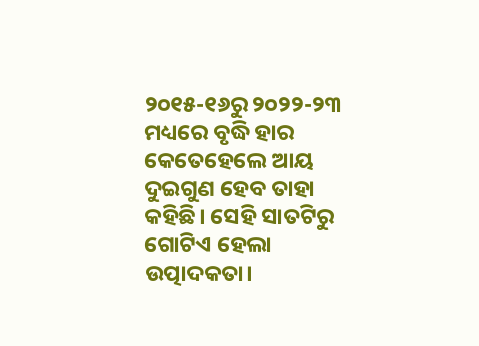୨୦୧୫-୧୬ରୁ ୨୦୨୨-୨୩ ମଧ୍ୟରେ ବୃଦ୍ଧି ହାର
କେତେହେଲେ ଆୟ ଦୁଇଗୁଣ ହେବ ତାହା କହିଛି। ସେହି ସାତଟିରୁ ଗୋଟିଏ ହେଲା ଉତ୍ପାଦକତା।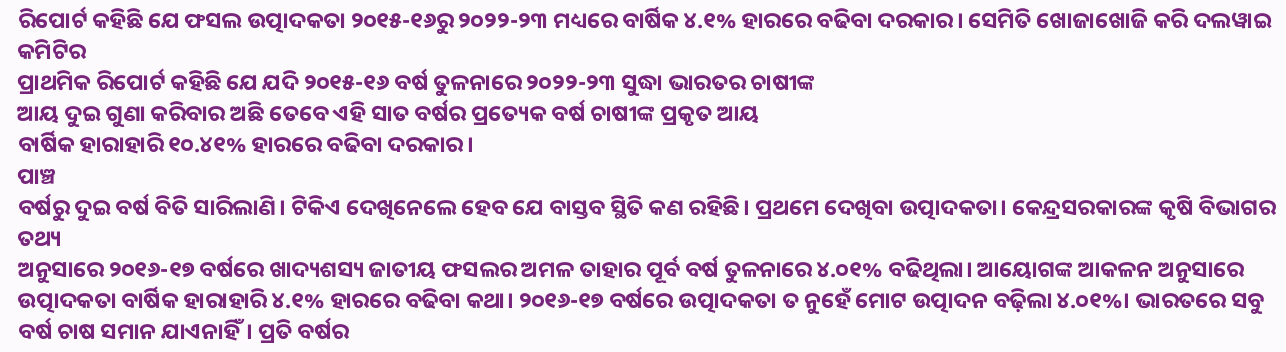ରିପୋର୍ଟ କହିଛି ଯେ ଫସଲ ଉତ୍ପାଦକତା ୨୦୧୫-୧୬ରୁ ୨୦୨୨-୨୩ ମଧ୍ୟରେ ବାର୍ଷିକ ୪.୧% ହାରରେ ବଢିବା ଦରକାର। ସେମିତି ଖୋଜାଖୋଜି କରି ଦଲୱାଇ କମିଟିର
ପ୍ରାଥମିକ ରିପୋର୍ଟ କହିଛି ଯେ ଯଦି ୨୦୧୫-୧୬ ବର୍ଷ ତୁଳନାରେ ୨୦୨୨-୨୩ ସୁଦ୍ଧା ଭାରତର ଚାଷୀଙ୍କ
ଆୟ ଦୁଇ ଗୁଣା କରିବାର ଅଛି ତେବେ ଏହି ସାତ ବର୍ଷର ପ୍ରତ୍ୟେକ ବର୍ଷ ଚାଷୀଙ୍କ ପ୍ରକୃତ ଆୟ
ବାର୍ଷିକ ହାରାହାରି ୧୦.୪୧% ହାରରେ ବଢିବା ଦରକାର।
ପାଞ୍ଚ
ବର୍ଷରୁ ଦୁଇ ବର୍ଷ ବିତି ସାରିଲାଣି। ଟିକିଏ ଦେଖିନେଲେ ହେବ ଯେ ବାସ୍ତବ ସ୍ଥିତି କଣ ରହିଛି। ପ୍ରଥମେ ଦେଖିବା ଉତ୍ପାଦକତା। କେନ୍ଦ୍ରସରକାରଙ୍କ କୃଷି ବିଭାଗର ତଥ୍ୟ
ଅନୁସାରେ ୨୦୧୬-୧୭ ବର୍ଷରେ ଖାଦ୍ୟଶସ୍ୟ ଜାତୀୟ ଫସଲର ଅମଳ ତାହାର ପୂର୍ବ ବର୍ଷ ତୁଳନାରେ ୪.୦୧% ବଢିଥିଲା। ଆୟୋଗଙ୍କ ଆକଳନ ଅନୁସାରେ ଉତ୍ପାଦକତା ବାର୍ଷିକ ହାରାହାରି ୪.୧% ହାରରେ ବଢିବା କଥା। ୨୦୧୬-୧୭ ବର୍ଷରେ ଉତ୍ପାଦକତା ତ ନୁହେଁ ମୋଟ ଉତ୍ପାଦନ ବଢ଼ିଲା ୪.୦୧%। ଭାରତରେ ସବୁ ବର୍ଷ ଚାଷ ସମାନ ଯାଏନାହିଁ। ପ୍ରତି ବର୍ଷର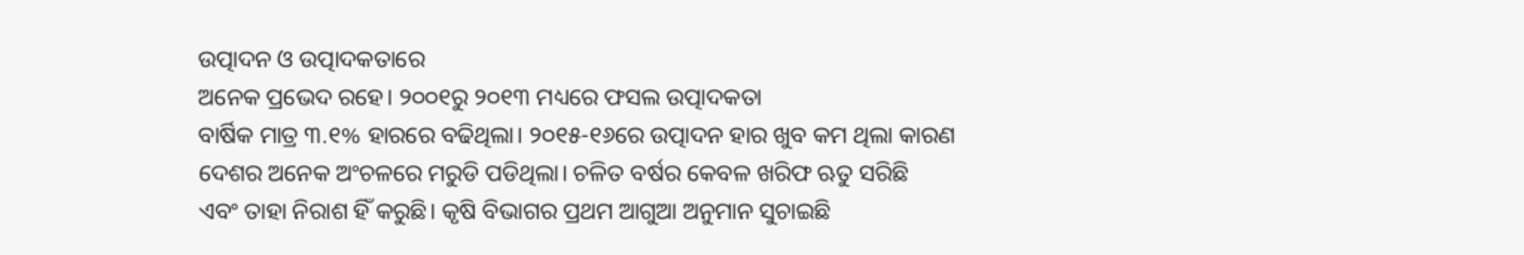ଉତ୍ପାଦନ ଓ ଉତ୍ପାଦକତାରେ
ଅନେକ ପ୍ରଭେଦ ରହେ। ୨୦୦୧ରୁ ୨୦୧୩ ମଧ୍ୟରେ ଫସଲ ଉତ୍ପାଦକତା
ବାର୍ଷିକ ମାତ୍ର ୩.୧% ହାରରେ ବଢିଥିଲା। ୨୦୧୫-୧୬ରେ ଉତ୍ପାଦନ ହାର ଖୁବ କମ ଥିଲା କାରଣ ଦେଶର ଅନେକ ଅଂଚଳରେ ମରୁଡି ପଡିଥିଲା। ଚଳିତ ବର୍ଷର କେବଳ ଖରିଫ ଋତୁ ସରିଛି
ଏବଂ ତାହା ନିରାଶ ହିଁ କରୁଛି। କୃଷି ବିଭାଗର ପ୍ରଥମ ଆଗୁଆ ଅନୁମାନ ସୁଚାଇଛି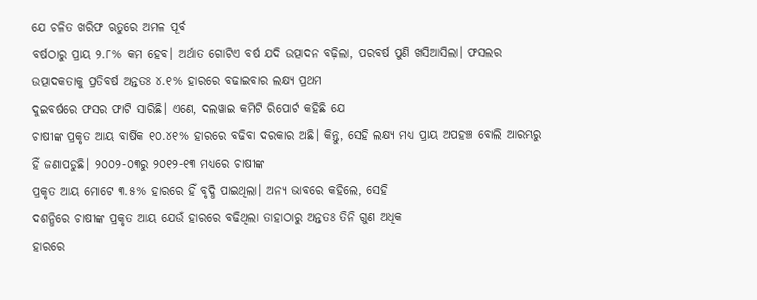ଯେ ଚଳିତ ଖରିଫ ଋତୁରେ ଅମଳ ପୂର୍ବ
ବର୍ଷଠାରୁ ପ୍ରାୟ ୨.୮% କମ ହେବ। ଅର୍ଥାତ ଗୋଟିଏ ବର୍ଷ ଯଦି ଉତ୍ପାଦନ ବଢ଼ିଲା, ପରବର୍ଷ ପୁଣି ଖସିଆସିଲା। ଫସଲର ଉତ୍ପାଦକତାକୁ ପ୍ରତିବର୍ଷ ଅନ୍ତତଃ ୪.୧% ହାରରେ ବଢାଇବାର ଲକ୍ଷ୍ୟ ପ୍ରଥମ
ଦୁଇବର୍ଷରେ ଫସର ଫାଟି ସାରିଛି। ଏଣେ, ଦଲୱାଇ କମିଟି ରିପୋର୍ଟ କହିଛି ଯେ
ଚାଷୀଙ୍କ ପ୍ରକୃତ ଆୟ ବାର୍ଷିକ ୧୦.୪୧% ହାରରେ ବଢିବା ଦରକାର ଅଛି। କିନ୍ତୁ, ସେହି ଲକ୍ଷ୍ୟ ମଧ୍ୟ ପ୍ରାୟ ଅପହଞ୍ଚ ବୋଲି ଆରମ୍ଭରୁ ହିଁ ଜଣାପଡୁଛି। ୨୦୦୨-୦୩ରୁ ୨୦୧୨-୧୩ ମଧ୍ୟରେ ଚାଷୀଙ୍କ
ପ୍ରକୃତ ଆୟ ମୋଟେ ୩.୫% ହାରରେ ହିଁ ବୃଦ୍ଧି ପାଇଥିଲା। ଅନ୍ୟ ଭାବରେ କହିଲେ, ସେହି
ଦଶନ୍ଧିରେ ଚାଷୀଙ୍କ ପ୍ରକୃତ ଆୟ ଯେଉଁ ହାରରେ ବଢିଥିଲା ତାହାଠାରୁ ଅନ୍ତତଃ ତିନି ଗୁଣ ଅଧିକ
ହାରରେ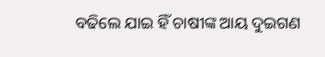ବଢିଲେ ଯାଇ ହିଁ ଚାଷୀଙ୍କ ଆୟ ଦୁଇଗଣ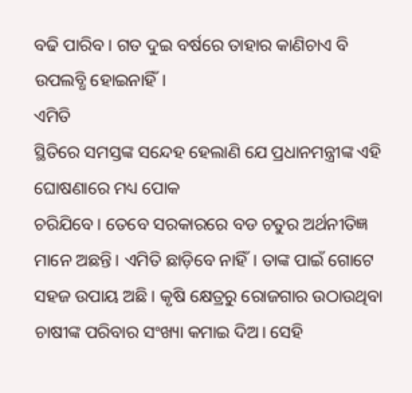ବଢି ପାରିବ। ଗତ ଦୁଇ ବର୍ଷରେ ତାହାର କାଣିଚାଏ ବି ଉପଲବ୍ଧି ହୋଇନାହିଁ।
ଏମିତି
ସ୍ଥିତିରେ ସମସ୍ତଙ୍କ ସନ୍ଦେହ ହେଲାଣି ଯେ ପ୍ରଧାନମନ୍ତ୍ରୀଙ୍କ ଏହି ଘୋଷଣାରେ ମଧ୍ୟ ପୋକ
ଚରିଯିବେ। ତେବେ ସରକାରରେ ବଡ ଚତୁର ଅର୍ଥନୀତିଜ୍ଞ ମାନେ ଅଛନ୍ତି। ଏମିତି ଛାଡ଼ିବେ ନାହିଁ। ତାଙ୍କ ପାଇଁ ଗୋଟେ ସହଜ ଉପାୟ ଅଛି। କୃଷି କ୍ଷେତ୍ରରୁ ରୋଜଗାର ଉଠାଉଥିବା
ଚାଷୀଙ୍କ ପରିବାର ସଂଖ୍ୟା କମାଇ ଦିଅ। ସେହି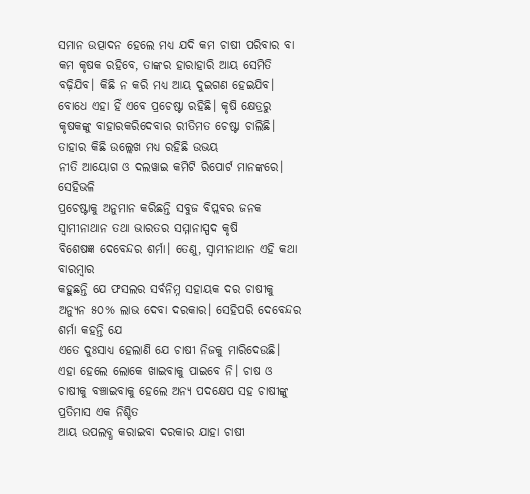ସମାନ ଉତ୍ପାଦନ ହେଲେ ମଧ୍ୟ ଯଦି କମ ଚାଷୀ ପରିବାର ବା କମ କୃଷକ ରହିବେ, ତାଙ୍କର ହାରାହାରି ଆୟ ସେମିତି ବଢ଼ିଯିବ। କିଛି ନ କରି ମଧ୍ୟ ଆୟ ଦୁଇଗଣ ହେଇଯିବ। ବୋଧେ ଏହା ହିଁ ଏବେ ପ୍ରଚେଷ୍ଟା ରହିଛି। କୃଷି କ୍ଷେତ୍ରରୁ କୃଷକଙ୍କୁ ବାହାରକରିଦେବାର ରୀତିମତ ଚେଷ୍ଟା ଚାଲିଛି। ତାହାର କିଛି ଉଲ୍ଲେଖ ମଧ୍ୟ ରହିଛି ଉଭୟ
ନୀତି ଆୟୋଗ ଓ ଦଲୱାଇ କମିଟି ରିପୋର୍ଟ ମାନଙ୍କରେ।
ସେହିଭଳି
ପ୍ରଚେଷ୍ଟାକୁ ଅନୁମାନ କରିଛନ୍ତି ସବୁଜ ବିପ୍ଲବର ଜନକ ସ୍ଵାମୀନାଥାନ ତଥା ଭାରତର ସମ୍ମାନାସ୍ପଦ କୃଷି
ବିଶେଷଜ୍ଞ ଦେବେନ୍ଦର ଶର୍ମା। ତେଣୁ, ସ୍ଵାମୀନାଥାନ ଏହି କଥା ବାରମ୍ବାର
କହୁଛନ୍ତି ଯେ ଫସଲର ସର୍ବନିମ୍ନ ସହାୟକ ଦର ଚାଷୀକୁ ଅନ୍ୟୁନ ୫୦% ଲାଭ ଦେବା ଦରକାର। ସେହିପରି ଦେବେନ୍ଦର ଶର୍ମା କହନ୍ତି ଯେ
ଏତେ ଦୁଃସାଧ୍ୟ ହେଲାଣି ଯେ ଚାଷୀ ନିଜକୁ ମାରିଦେଉଛି। ଏହା ହେଲେ ଲୋକେ ଖାଇବାକୁ ପାଇବେ ନି। ଚାଷ ଓ ଚାଷୀକୁ ବଞ୍ଚାଇବାକୁ ହେଲେ ଅନ୍ୟ ପଦକ୍ଷେପ ସହ ଚାଷୀଙ୍କୁ ପ୍ରତିମାସ ଏକ ନିଶ୍ଚିତ
ଆୟ ଉପଲବ୍ଧ କରାଇବା ଦରକାର ଯାହା ଚାଷୀ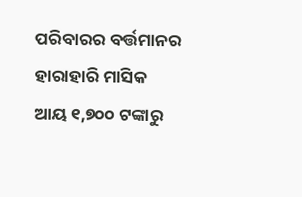ପରିବାରର ବର୍ତ୍ତମାନର ହାରାହାରି ମାସିକ ଆୟ ୧,୭୦୦ ଟଙ୍କାରୁ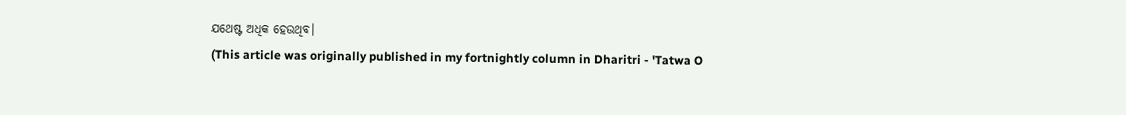ଯଥେଷ୍ଟ ଅଧିକ ହେଉଥିବ।
(This article was originally published in my fortnightly column in Dharitri - 'Tatwa O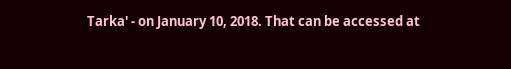Tarka' - on January 10, 2018. That can be accessed at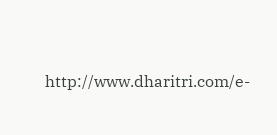http://www.dharitri.com/e-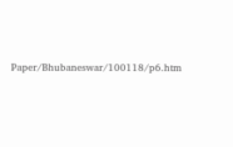Paper/Bhubaneswar/100118/p6.htm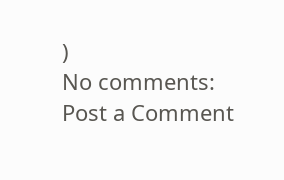)
No comments:
Post a Comment